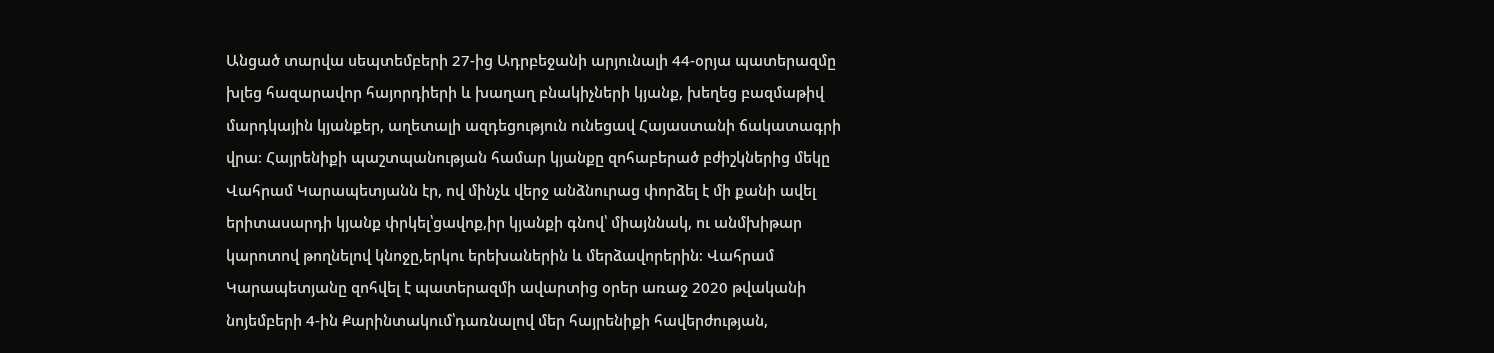Անցած տարվա սեպտեմբերի 27-ից Ադրբեջանի արյունալի 44-օրյա պատերազմը խլեց հազարավոր հայորդիերի և խաղաղ բնակիչների կյանք, խեղեց բազմաթիվ մարդկային կյանքեր, աղետալի ազդեցություն ունեցավ Հայաստանի ճակատագրի վրա։ Հայրենիքի պաշտպանության համար կյանքը զոհաբերած բժիշկներից մեկը Վահրամ Կարապետյանն էր, ով մինչև վերջ անձնուրաց փորձել է մի քանի ավել երիտասարդի կյանք փրկել՝ցավոք,իր կյանքի գնով՝ միայննակ, ու անմխիթար կարոտով թողնելով կնոջը,երկու երեխաներին և մերձավորերին։ Վահրամ Կարապետյանը զոհվել է պատերազմի ավարտից օրեր առաջ 2020 թվականի նոյեմբերի 4-ին Քարինտակում՝դառնալով մեր հայրենիքի հավերժության,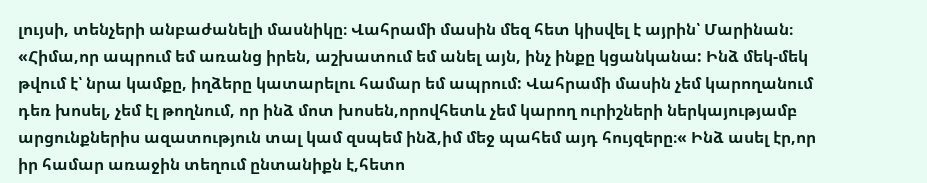լույսի, տենչերի անբաժանելի մասնիկը։ Վահրամի մասին մեզ հետ կիսվել է այրին՝ Մարինան։
«Հիմա,որ ապրում եմ առանց իրեն, աշխատում եմ անել այն, ինչ ինքը կցանկանա: Ինձ մեկ-մեկ թվում է՝ նրա կամքը, իղձերը կատարելու համար եմ ապրում: Վահրամի մասին չեմ կարողանում դեռ խոսել, չեմ էլ թողնում, որ ինձ մոտ խոսեն,որովհետև չեմ կարող ուրիշների ներկայությամբ արցունքներիս ազատություն տալ կամ զսպեմ ինձ,իմ մեջ պահեմ այդ հույզերը։« Ինձ ասել էր,որ իր համար առաջին տեղում ընտանիքն է,հետո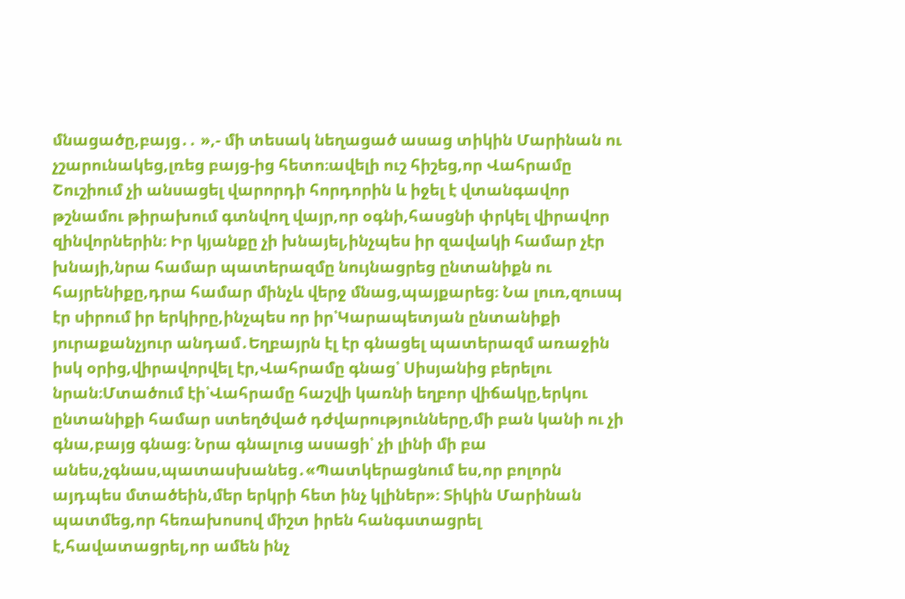մնացածը,բայց․․ »,- մի տեսակ նեղացած ասաց տիկին Մարինան ու չշարունակեց,լռեց բայց-ից հետո։ավելի ուշ հիշեց,որ Վահրամը Շուշիում չի անսացել վարորդի հորդորին և իջել է վտանգավոր թշնամու թիրախում գտնվող վայր,որ օգնի,հասցնի փրկել վիրավոր զինվորներին։ Իր կյանքը չի խնայել,ինչպես իր զավակի համար չէր խնայի,նրա համար պատերազմը նույնացրեց ընտանիքն ու հայրենիքը,դրա համար մինչև վերջ մնաց,պայքարեց։ Նա լուռ,զուսպ էր սիրում իր երկիրը,ինչպես որ իր՝Կարապետյան ընտանիքի յուրաքանչյուր անդամ․Եղբայրն էլ էր գնացել պատերազմ առաջին իսկ օրից,վիրավորվել էր,Վահրամը գնաց՝ Սիսյանից բերելու նրան։Մտածում էի՝Վահրամը հաշվի կառնի եղբոր վիճակը,երկու ընտանիքի համար ստեղծված դժվարությունները,մի բան կանի ու չի գնա,բայց գնաց։ Նրա գնալուց ասացի՝ չի լինի մի բա անես,չգնաս,պատասխանեց․«Պատկերացնում ես,որ բոլորն այդպես մտածեին,մեր երկրի հետ ինչ կլիներ»։ Տիկին Մարինան պատմեց,որ հեռախոսով միշտ իրեն հանգստացրել է,հավատացրել,որ ամեն ինչ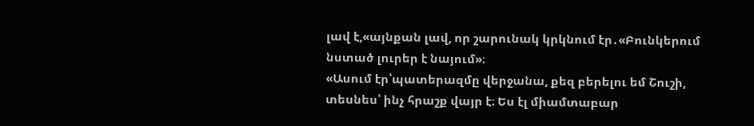լավ է,«այնքան լավ, որ շարունակ կրկնում էր․«Բունկերում նստած լուրեր է նայում»։
«Ասում էր՝պատերազմը վերջանա, քեզ բերելու եմ Շուշի, տեսնես՝ ինչ հրաշք վայր է։ Ես էլ միամտաբար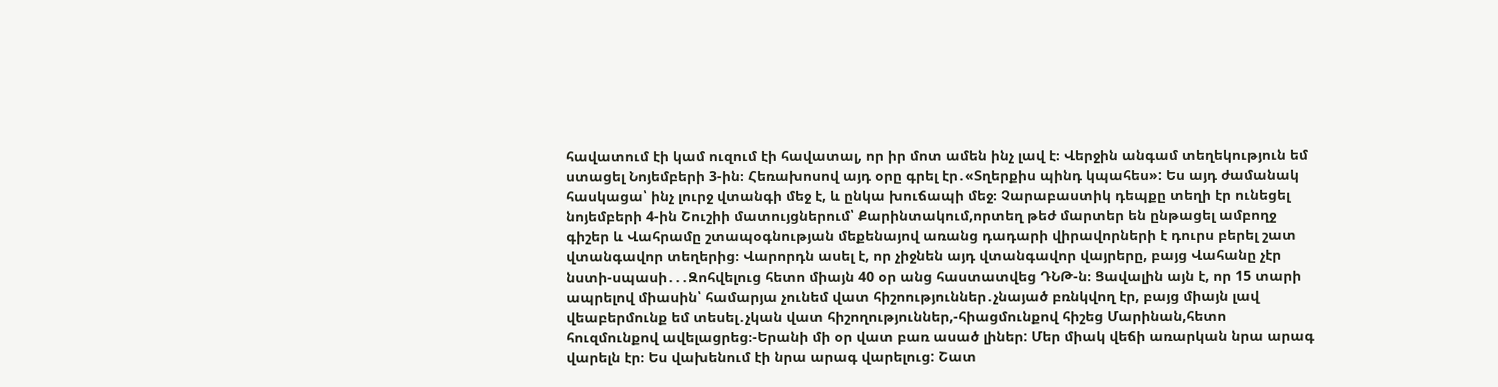հավատում էի կամ ուզում էի հավատալ, որ իր մոտ ամեն ինչ լավ է։ Վերջին անգամ տեղեկություն եմ ստացել Նոյեմբերի 3-ին։ Հեռախոսով այդ օրը գրել էր․«Տղերքիս պինդ կպահես»: Ես այդ ժամանակ հասկացա՝ ինչ լուրջ վտանգի մեջ է, և ընկա խուճապի մեջ։ Չարաբաստիկ դեպքը տեղի էր ունեցել նոյեմբերի 4-ին Շուշիի մատույցներում՝ Քարինտակում,որտեղ թեժ մարտեր են ընթացել ամբողջ գիշեր և Վահրամը շտապօգնության մեքենայով առանց դադարի վիրավորների է դուրս բերել շատ վտանգավոր տեղերից։ Վարորդն ասել է, որ չիջնեն այդ վտանգավոր վայրերը, բայց Վահանը չէր նստի-սպասի․․․Զոհվելուց հետո միայն 40 օր անց հաստատվեց ԴՆԹ-ն։ Ցավալին այն է, որ 15 տարի ապրելով միասին՝ համարյա չունեմ վատ հիշոություններ․չնայած բռնկվող էր, բայց միայն լավ վեաբերմունք եմ տեսել․չկան վատ հիշողություններ,-հիացմունքով հիշեց Մարինան,հետո հուզմունքով ավելացրեց։-Երանի մի օր վատ բառ ասած լիներ: Մեր միակ վեճի առարկան նրա արագ վարելն էր։ Ես վախենում էի նրա արագ վարելուց: Շատ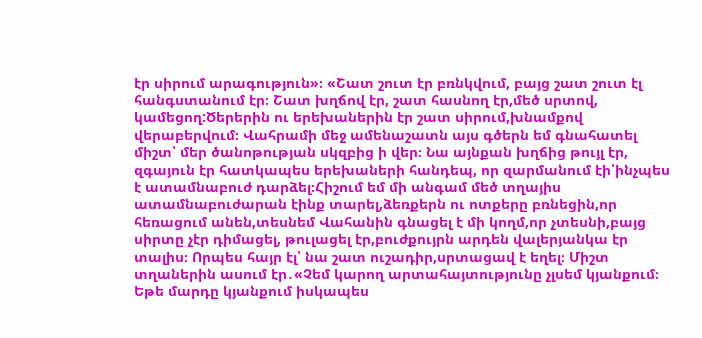էր սիրում արագություն»։ «Շատ շուտ էր բռնկվում, բայց շատ շուտ էլ հանգստանում էր։ Շատ խղճով էր, շատ հասնող էր,մեծ սրտով, կամեցող:Ծերերին ու երեխաներին էր շատ սիրում,խնամքով վերաբերվում։ Վահրամի մեջ ամենաշատն այս գծերն եմ գնահատել միշտ՝ մեր ծանոթության սկզբից ի վեր։ Նա այնքան խղճից թույլ էր, զգայուն էր հատկապես երեխաների հանդեպ, որ զարմանում էի՝ինչպես է ատամնաբուժ դարձել։Հիշում եմ մի անգամ մեծ տղայիս ատամնաբուժարան էինք տարել,ձեռքերն ու ոտքերը բռնեցին,որ հեռացում անեն,տեսնեմ Վահանին գնացել է մի կողմ,որ չտեսնի,բայց սիրտը չէր դիմացել, թուլացել էր,բուժքույրն արդեն վալերյանկա էր տալիս։ Որպես հայր էլ՝ նա շատ ուշադիր,սրտացավ է եղել։ Միշտ տղաներին ասում էր․«Չեմ կարող արտահայտությունը չլսեմ կյանքում։ Եթե մարդը կյանքում իսկապես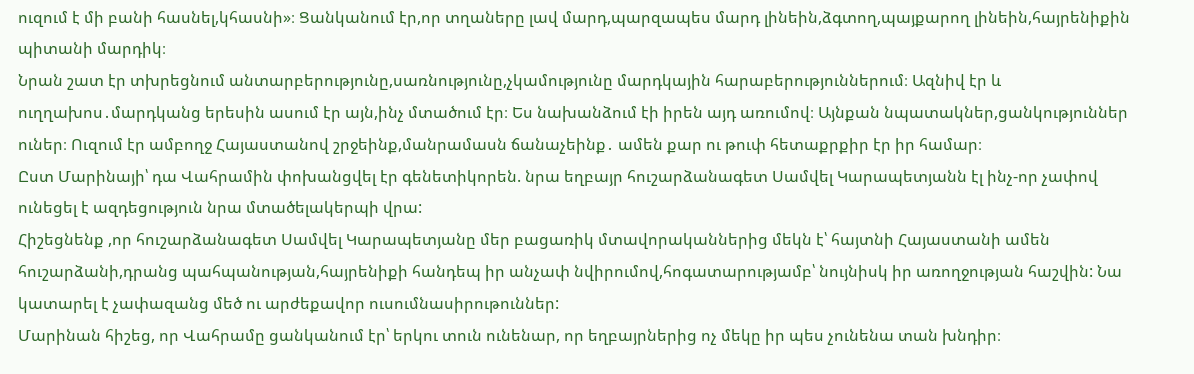ուզում է մի բանի հասնել,կհասնի»։ Ցանկանում էր,որ տղաները լավ մարդ,պարզապես մարդ լինեին,ձգտող,պայքարող լինեին,հայրենիքին պիտանի մարդիկ։
Նրան շատ էր տխրեցնում անտարբերությունը,սառնությունը,չկամությունը մարդկային հարաբերություններում։ Ազնիվ էր և ուղղախոս․մարդկանց երեսին ասում էր այն,ինչ մտածում էր։ Ես նախանձում էի իրեն այդ առումով։ Այնքան նպատակներ,ցանկություններ ուներ։ Ուզում էր ամբողջ Հայաստանով շրջեինք,մանրամասն ճանաչեինք․ ամեն քար ու թուփ հետաքրքիր էր իր համար։
Ըստ Մարինայի՝ դա Վահրամին փոխանցվել էր գենետիկորեն. նրա եղբայր հուշարձանագետ Սամվել Կարապետյանն էլ ինչ-որ չափով ունեցել է ազդեցություն նրա մտածելակերպի վրա:
Հիշեցնենք ,որ հուշարձանագետ Սամվել Կարապետյանը մեր բացառիկ մտավորականներից մեկն է՝ հայտնի Հայաստանի ամեն հուշարձանի,դրանց պահպանության,հայրենիքի հանդեպ իր անչափ նվիրումով,հոգատարությամբ՝ նույնիսկ իր առողջության հաշվին: Նա կատարել է չափազանց մեծ ու արժեքավոր ուսումնասիրութուններ:
Մարինան հիշեց, որ Վահրամը ցանկանում էր՝ երկու տուն ունենար, որ եղբայրներից ոչ մեկը իր պես չունենա տան խնդիր։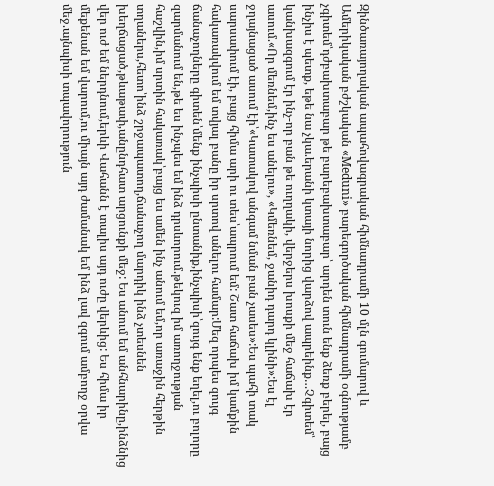Զինծառայողական ապահովագրական հիմնադրամի 10 մլն գումարով և Ամերիկական բժշկական «Meduni» բարեգործական հիմնադրամի օգնությամբ չգիտեմ՝դժբախտաբար թե բարեբախտաբար՝ արդեն տուն ենք ձեռք բերել, բայց ինչիս է պետք, եթե նա չկա.երանի կտայի նորից վարձով ապրեինք…Չգիտեմ՝ կանխազգում էր ինչ-որ բան թե ուղղակի, վերջերս խոսքի մեջ հաճախ էր ասում.«Որ մեռնեմ,ինչ ես անելու», «Կմեռնեմ, ջանիդ դարդ կլինի»:Ես էլ ջղայնացած ասում էի՝«Կատակով անգամ նման բան չասես»:Ես պահի տակ սարսափում էի, բայց հիմա արի ու տես՝ապրում եմ: Շատ հաճախ իմ կամքին հակառակվում եմ տվյալ բանը իր սրտով անելու համար:Մեզ որպես զույգ ճանաչողները գիտեն՝մենք ինչպիսի ընտանիք,ինչպիսի՝զույգ ենք եղել,ու բոլորը զարմանում են,թե ես ինչպես եմ ինձ դրսևորում.թեկուզ իմ առողջության հաշվին,իմ սրտին հակառակ՝բայց ես ամեն ինչ անում եմ,որ առաջին հերթին տղաներս,հետո՝ինձ շրջապատող,ճանաչող մարդիկ ինձ չտեսնեն խեղճացած,թևաթափ,անընդհատ արցունքի մեջ: Ես անում եմ անհնարինը,ինձնից վեր ուժ եմ ներդնում,երևի Վահանն է տալիս այդ ուժը վերևից: Ես հիմա իր մեքենան եմ վարում,ու միայն այդ ժամանակ եմ ինձ լավ զգում ամբողջ օրվա մեջ.այնպիսի տպավորություն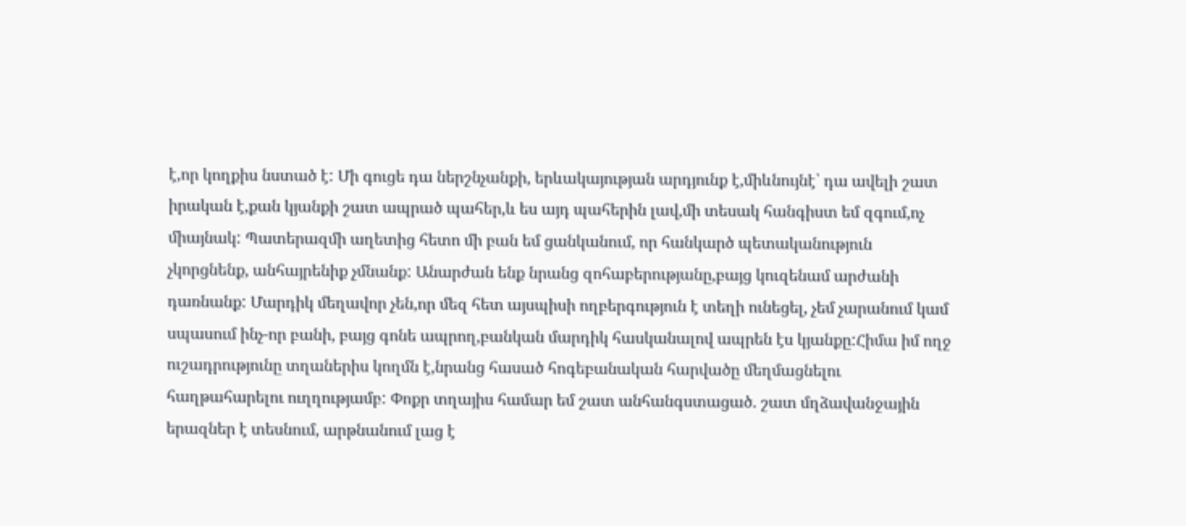է,որ կողքիս նստած է: Մի գուցե դա ներշնչանքի, երևակայության արդյունք է,միևնույնէ՝ դա ավելի շատ իրական է,քան կյանքի շատ ապրած պահեր,և ես այդ պահերին լավ,մի տեսակ հանգիստ եմ զգում,ոչ միայնակ: Պատերազմի աղետից հետո մի բան եմ ցանկանում, որ հանկարծ պետականություն չկորցնենք, անհայրենիք չմնանք: Անարժան ենք նրանց զոհաբերությանը,բայց կուզենամ արժանի դառնանք: Մարդիկ մեղավոր չեն,որ մեզ հետ այսպիսի ողբերգություն է տեղի ունեցել, չեմ չարանում կամ սպասում ինչ-որ բանի, բայց գոնե ապրող,բանկան մարդիկ հասկանալով ապրեն էս կյանքը:Հիմա իմ ողջ ուշադրությունը տղաներիս կողմն է,նրանց հասած հոգեբանական հարվածը մեղմացնելու հաղթահարելու ուղղությամբ: Փոքր տղայիս համար եմ շատ անհանգստացած. շատ մղձավանջային երազներ է տեսնում, արթնանում լաց է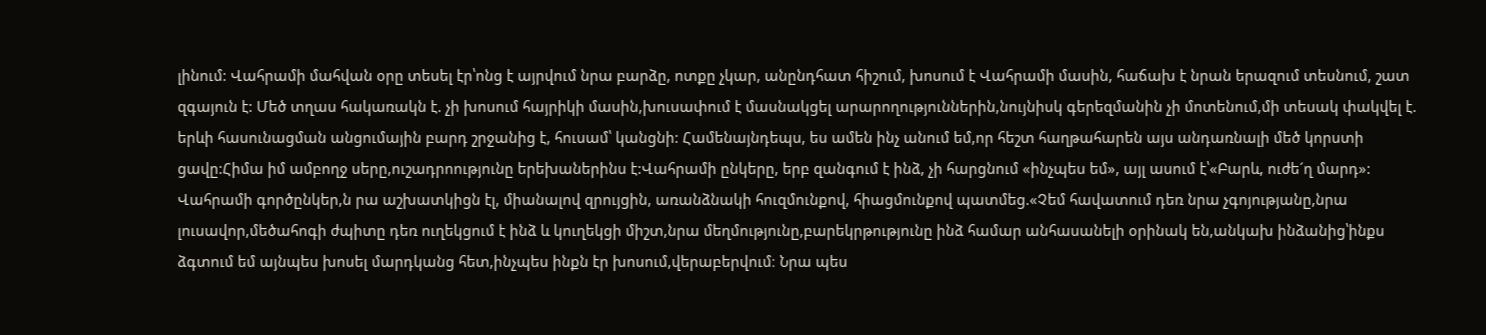լինում: Վահրամի մահվան օրը տեսել էր՝ոնց է այրվում նրա բարձը, ոտքը չկար, անընդհատ հիշում, խոսում է Վահրամի մասին, հաճախ է նրան երազում տեսնում, շատ զգայուն է: Մեծ տղաս հակառակն է. չի խոսում հայրիկի մասին,խուսափում է մասնակցել արարողություններին,նույնիսկ գերեզմանին չի մոտենում,մի տեսակ փակվել է. երևի հասունացման անցումային բարդ շրջանից է, հուսամ՝ կանցնի: Համենայնդեպս, ես ամեն ինչ անում եմ,որ հեշտ հաղթահարեն այս անդառնալի մեծ կորստի ցավը:Հիմա իմ ամբողջ սերը,ուշադրոությունը երեխաներինս է:Վահրամի ընկերը, երբ զանգում է ինձ, չի հարցնում «ինչպես եմ», այլ ասում է՝«Բարև, ուժե´ղ մարդ»:
Վահրամի գործընկեր,ն րա աշխատկիցն էլ, միանալով զրույցին, առանձնակի հուզմունքով, հիացմունքով պատմեց.«Չեմ հավատում դեռ նրա չգոյությանը,նրա լուսավոր,մեծահոգի ժպիտը դեռ ուղեկցում է ինձ և կուղեկցի միշտ,նրա մեղմությունը,բարեկրթությունը ինձ համար անհասանելի օրինակ են,անկախ ինձանից՝ինքս ձգտում եմ այնպես խոսել մարդկանց հետ,ինչպես ինքն էր խոսում,վերաբերվում։ Նրա պես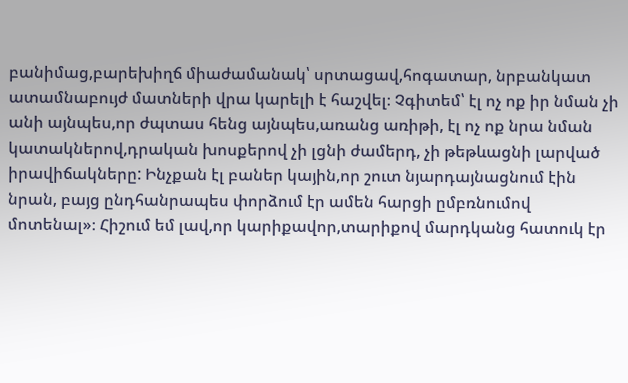բանիմաց,բարեխիղճ միաժամանակ՝ սրտացավ,հոգատար, նրբանկատ ատամնաբույժ մատների վրա կարելի է հաշվել։ Չգիտեմ՝ էլ ոչ ոք իր նման չի անի այնպես,որ ժպտաս հենց այնպես,առանց առիթի, էլ ոչ ոք նրա նման կատակներով,դրական խոսքերով չի լցնի ժամերդ, չի թեթևացնի լարված իրավիճակները: Ինչքան էլ բաներ կային,որ շուտ նյարդայնացնում էին նրան, բայց ընդհանրապես փորձում էր ամեն հարցի ըմբռնումով մոտենալ»։ Հիշում եմ լավ,որ կարիքավոր,տարիքով մարդկանց հատուկ էր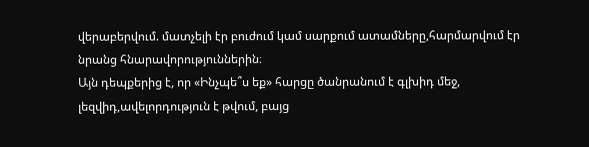վերաբերվում. մատչելի էր բուժում կամ սարքում ատամները,հարմարվում էր նրանց հնարավորություններին։
Այն դեպքերից է, որ «Ինչպե՞ս եք» հարցը ծանրանում է գլխիդ մեջ, լեզվիդ,ավելորդություն է թվում, բայց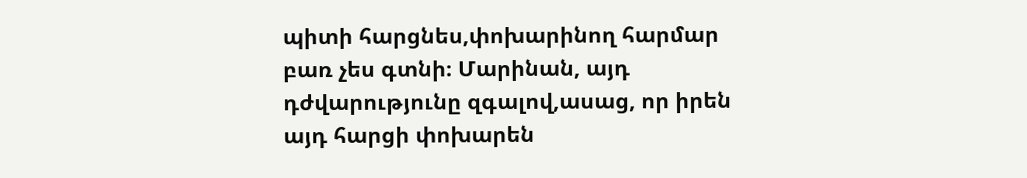պիտի հարցնես,փոխարինող հարմար բառ չես գտնի։ Մարինան, այդ դժվարությունը զգալով,ասաց, որ իրեն այդ հարցի փոխարեն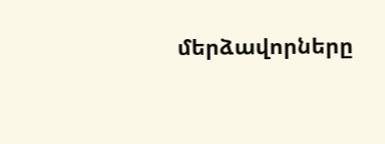մերձավորները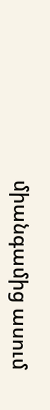միանգամից ասում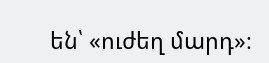են՝ «ուժեղ մարդ»։